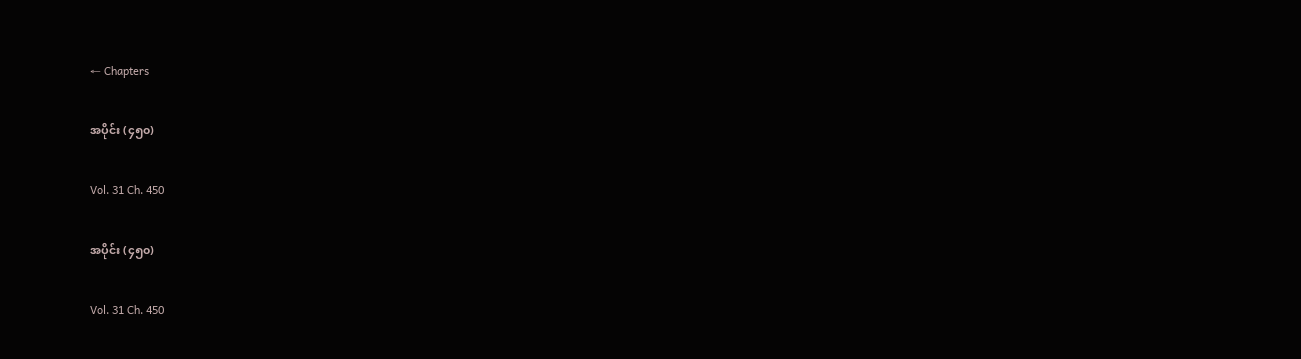← Chapters

အပိုင်း (၄၅၀)

Vol. 31 Ch. 450

အပိုင်း (၄၅၀)

Vol. 31 Ch. 450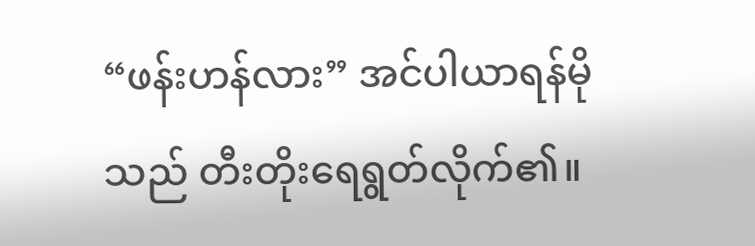“ဖန်းဟန်လား” အင်ပါယာရန်မိုသည် တီးတိုးရေရွတ်လိုက်၏။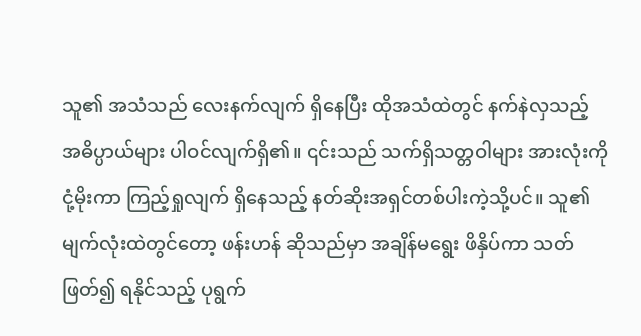သူ၏ အသံသည် လေးနက်လျက် ရှိနေပြီး ထိုအသံထဲတွင် နက်နဲလှသည့် အဓိပ္ပာယ်များ ပါဝင်လျက်ရှိ၏။ ၎င်းသည် သက်ရှိသတ္တဝါများ အားလုံးကို ငုံ့မိုးကာ ကြည့်ရှုလျက် ရှိနေသည့် နတ်ဆိုးအရှင်တစ်ပါးကဲ့သို့ပင်။ သူ၏ မျက်လုံးထဲတွင်တော့ ဖန်းဟန် ဆိုသည်မှာ အချိန်မရွေး ဖိနှိပ်ကာ သတ်ဖြတ်၍ ရနိုင်သည့် ပုရွက်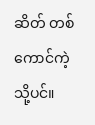ဆိတ် တစ်ကောင်ကဲ့သို့ပင်။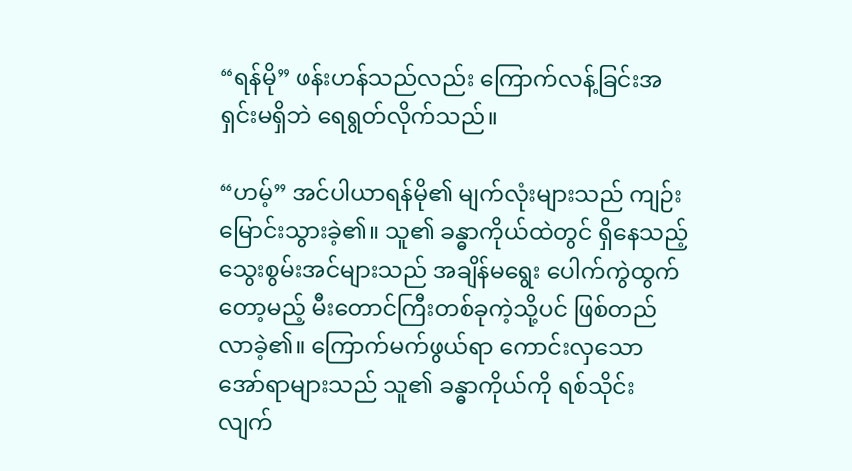“ရန်မို” ဖန်းဟန်သည်လည်း ကြောက်လန့်ခြင်းအရှင်းမရှိဘဲ ရေရွတ်လိုက်သည်။

“ဟမ့်” အင်ပါယာရန်မို၏ မျက်လုံးများသည် ကျဉ်းမြောင်းသွားခဲ့၏။ သူ၏ ခန္ဓာကိုယ်ထဲတွင် ရှိနေသည့် သွေးစွမ်းအင်များသည် အချိန်မရွေး ပေါက်ကွဲထွက်တော့မည့် မီးတောင်ကြီးတစ်ခုကဲ့သို့ပင် ဖြစ်တည်လာခဲ့၏။ ကြောက်မက်ဖွယ်ရာ ကောင်းလှသော အော်ရာများသည် သူ၏ ခန္ဓာကိုယ်ကို ရစ်သိုင်းလျက်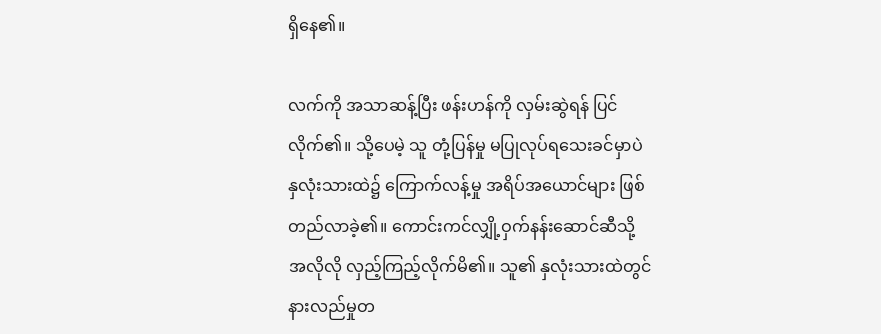ရှိနေ၏။

လက်ကို အသာဆန့်ပြီး ဖန်းဟန်ကို လှမ်းဆွဲရန် ပြင်လိုက်၏။ သို့ပေမဲ့ သူ တုံ့ပြန်မှု မပြုလုပ်ရသေးခင်မှာပဲ နှလုံးသားထဲ၌ ကြောက်လန့်မှု အရိပ်အယောင်များ ဖြစ်တည်လာခဲ့၏။ ကောင်းကင်လျှို့ဝှက်နန်းဆောင်ဆီသို့ အလိုလို လှည့်ကြည့်လိုက်မိ၏။ သူ၏ နှလုံးသားထဲတွင် နားလည်မှုတ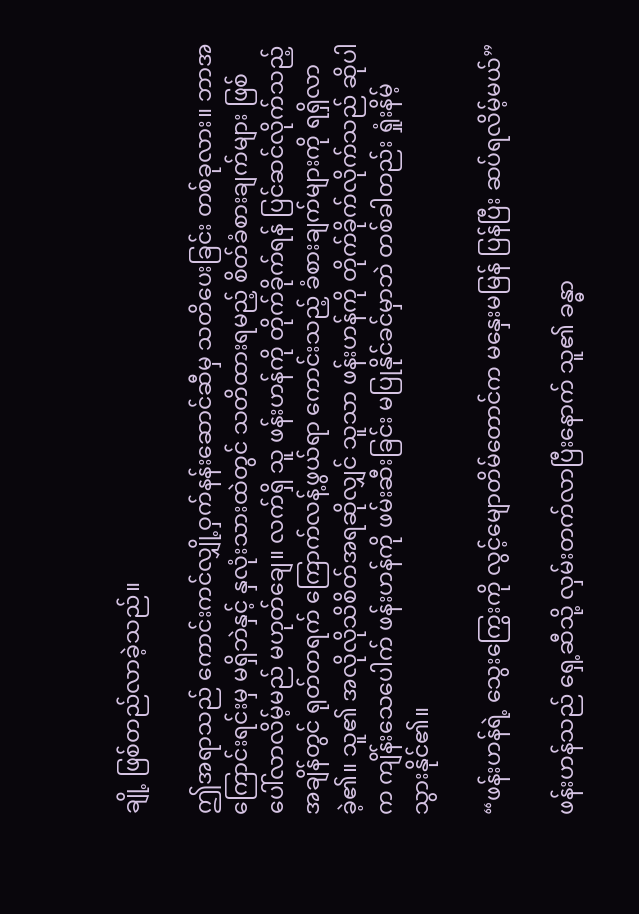ချို့ ဖြစ်တည်လာခဲ့သည်။

ဤအရာသည် ကောင်းကင်လျှို့ဝှက်နန်းဆောင်ဆီမှ သတိပေးခြင်း တစ်ခုလား။ ဘာအကြောင်းရင်းမှ မရှိဘဲနှင့် နှလုံးသားထဲတွင် သတိထားရမည့် စိတ်ခံစားချက်များ ဖြစ်ပေါ်လာလိမ့်မည် မဟုတ်ချေ။ လက်ရှိ သူ ဖန်းဟန်ကို တိုက်ခိုက်ရန် ပြင်ဆင်လိုက်သည့်အချိန်တွင် ရုတ်တရက် ကြောက်လန့်ဖွယ်ရာ ကောင်းသည့် ခံစားချက်များကို ရရှိလာခဲ့၏။ သူ၏ အလိုလိုသိစိတ်အရဆိုလျှင် သူသာ ဖန်းဟန်ကို တိုက်ခိုက်လိုက်သည် ဆိုပါက ကျိန်းသေပေါက် ဖန်းဟန်ကို ဖမ်းဆီးခြင်း မပြုနိုင်ခင်မှာဘဲ တစ်ခါတည်း ရှုံးနိမ့်သွားနိုင်၏။

“ဖန်းဟန်ရဲ့ သွေးကြွေးကို လွင့်မျောတိမ်တောင်က မနှေးမမြန် ပြန်ပြီး ဆပ်ရလိမ့်မယ်”

ဖန်းဟန်သည် ရှေ့ဆီသို့ လှမ်းတက်လာပြီးနောက် သူ၏ ခန္ဓာ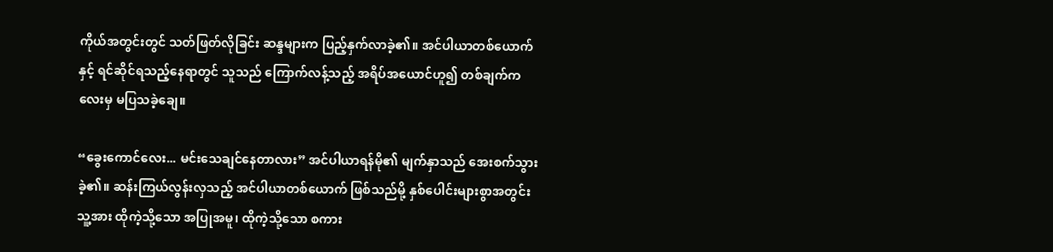ကိုယ်အတွင်းတွင် သတ်ဖြတ်လိုခြင်း ဆန္ဒများက ပြည့်နှက်လာခဲ့၏။ အင်ပါယာတစ်ယောက်နှင့် ရင်ဆိုင်ရသည့်နေရာတွင် သူသည် ကြောက်လန့်သည့် အရိပ်အယောင်ဟူ၍ တစ်ချက်ကလေးမှ မပြသခဲ့ချေ။

“ခွေးကောင်လေး... မင်းသေချင်နေတာလား” အင်ပါယာရန်မို၏ မျက်နှာသည် အေးစက်သွားခဲ့၏။ ဆန်းကြယ်လွန်းလှသည့် အင်ပါယာတစ်ယောက် ဖြစ်သည်မို့ နှစ်ပေါင်းများစွာအတွင်း သူ့အား ထိုကဲ့သို့သော အပြုအမူ၊ ထိုကဲ့သို့သော စကား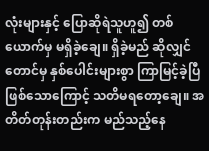လုံးများနှင့် ပြောဆိုရဲသူဟူ၍ တစ်ယောက်မှ မရှိခဲ့ချေ။ ရှိခဲ့မည် ဆိုလျှင်တောင်မှ နှစ်ပေါင်းများစွာ ကြာမြင့်ခဲ့ပြီ ဖြစ်သောကြောင့် သတိမရတော့ချေ။ အတိတ်တုန်းတည်းက မည်သည့်နေ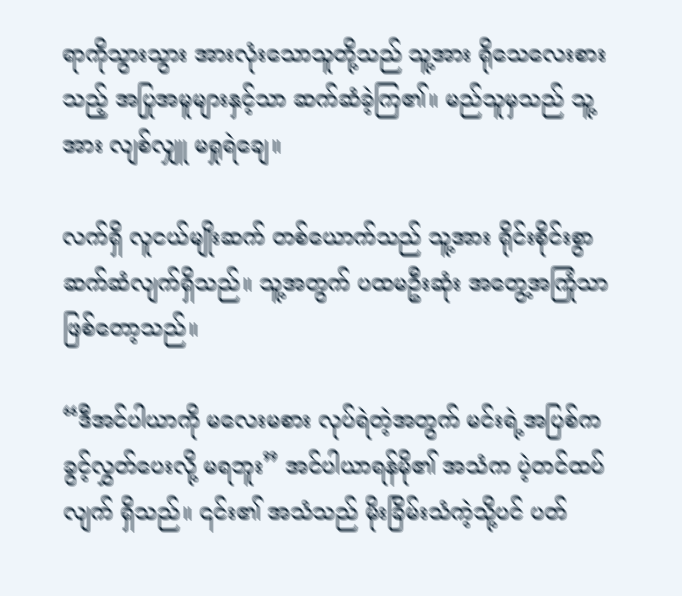ရာကိုသွားသွား အားလုံးသောသူတို့သည် သူ့အား ရိုသေလေးစားသည့် အပြုအမူများနှင့်သာ ဆက်ဆံခဲ့ကြ၏။ မည်သူမှသည် သူ့အား လျစ်လျှူ မရှုရဲချေ။

လက်ရှိ လူငယ်မျိုးဆက် တစ်ယောက်သည် သူ့အား ရိုင်းစိုင်းစွာ ဆက်ဆံလျက်ရှိသည်။ သူ့အတွက် ပထမဦးဆုံး အတွေ့အကြုံသာ ဖြစ်တော့သည်။

“ဒီအင်ပါယာကို မလေးမစား လုပ်ရဲတဲ့အတွက် မင်းရဲ့အပြစ်က ခွင့်လွှတ်ပေးလို့ မရဘူး” အင်ပါယာရန်မို၏ အသံက ပဲ့တင်ထပ်လျက် ရှိသည်။ ၎င်း၏ အသံသည် မိုးခြိမ်းသံကဲ့သို့ပင် ပတ်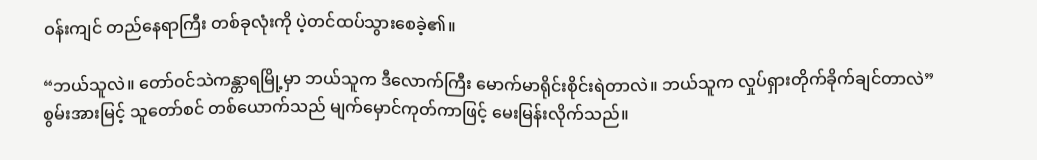ဝန်းကျင် တည်နေရာကြီး တစ်ခုလုံးကို ပဲ့တင်ထပ်သွားစေခဲ့၏။

“ဘယ်သူလဲ။ တော်ဝင်သဲကန္တာရမြို့မှာ ဘယ်သူက ဒီလောက်ကြီး မောက်မာရိုင်းစိုင်းရဲတာလဲ။ ဘယ်သူက လှုပ်ရှားတိုက်ခိုက်ချင်တာလဲ” စွမ်းအားမြင့် သူတော်စင် တစ်ယောက်သည် မျက်မှောင်ကုတ်ကာဖြင့် မေးမြန်းလိုက်သည်။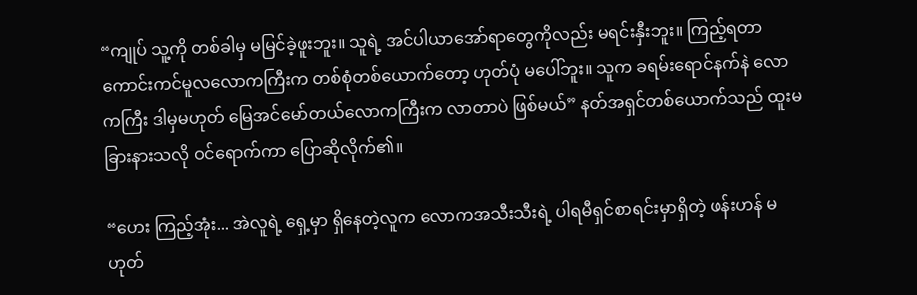“ကျုပ် သူ့ကို တစ်ခါမှ မမြင်ခဲ့ဖူးဘူး။ သူရဲ့ အင်ပါယာအော်ရာတွေကိုလည်း မရင်းနှီးဘူး။ ကြည့်ရတာ ကောင်းကင်မူလလောကကြီးက တစ်စုံတစ်ယောက်တော့ ဟုတ်ပုံ မပေါ်ဘူး။ သူက ခရမ်းရောင်နက်နဲ လောကကြီး ဒါမှမဟုတ် မြေအင်မော်တယ်လောကကြီးက လာတာပဲ ဖြစ်မယ်” နတ်အရှင်တစ်ယောက်သည် ထူးမခြားနားသလို ဝင်ရောက်ကာ ပြောဆိုလိုက်၏။

“ဟေး ကြည့်အုံး... အဲလူရဲ့ ရှေ့မှာ ရှိနေတဲ့လူက လောကအသီးသီးရဲ့ ပါရမီရှင်စာရင်းမှာရှိတဲ့ ဖန်းဟန် မဟုတ်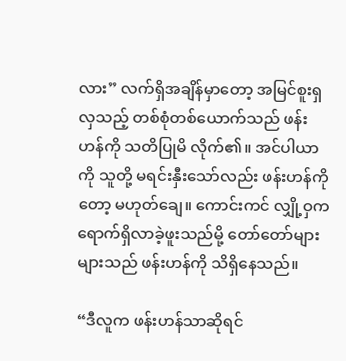လား” လက်ရှိအချိန်မှာတော့ အမြင်စူးရှလှသည့် တစ်စုံတစ်ယောက်သည် ဖန်းဟန်ကို သတိပြုမိ လိုက်၏။ အင်ပါယာကို သူတို့ မရင်းနှီးသော်လည်း ဖန်းဟန်ကိုတော့ မဟုတ်ချေ။ ကောင်းကင် လျှို့ဝှက ရောက်ရှိလာခဲ့ဖူးသည်မို့ တော်တော်များများသည် ဖန်းဟန်ကို သိရှိနေသည်။

“ဒီလူက ဖန်းဟန်သာဆိုရင်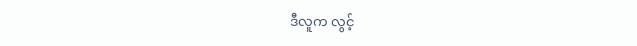ဒီလူက လွင့်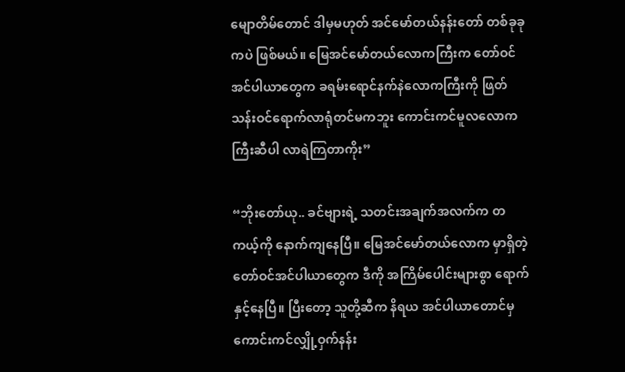မျောတိမ်တောင် ဒါမှမဟုတ် အင်မော်တယ်နန်းတော် တစ်ခုခုကပဲ ဖြစ်မယ်။ မြေအင်မော်တယ်လောကကြီးက တော်ဝင်အင်ပါယာတွေက ခရမ်းရောင်နက်နဲလောကကြီးကို ဖြတ်သန်းဝင်ရောက်လာရုံတင်မကဘူး ကောင်းကင်မူလလောကကြီးဆီပါ လာရဲကြတာကိုး”

“ဘိုးတော်ယု.. ခင်ဗျားရဲ့ သတင်းအချက်အလက်က တကယ့်ကို နောက်ကျနေပြီ။ မြေအင်မော်တယ်လောက မှာရှိတဲ့ တော်ဝင်အင်ပါယာတွေက ဒီကို အကြိမ်ပေါင်းများစွာ ရောက်နှင့်နေပြီ။ ပြီးတော့ သူတို့ဆီက နိရယ အင်ပါယာတောင်မှ ကောင်းကင်လျှို့ဝှက်နန်း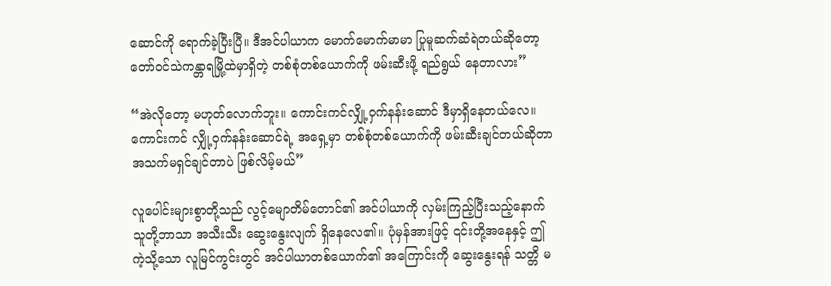ဆောင်ကို ရောက်ခဲ့ပြီးပြီ။ ဒီအင်ပါယာက မောက်မောက်မာမာ ပြုမူဆက်ဆံရဲတယ်ဆိုတော့ တော်ဝင်သဲကန္တာရမြို့ထဲမှာရှိတဲ့ တစ်စုံတစ်ယောက်ကို ဖမ်းဆီးဖို့ ရည်ရွယ် နေတာလား”

“အဲလိုတော့ မဟုတ်လောက်ဘူး။ ကောင်းကင်လျှို့ဝှက်နန်းဆောင် ဒီမှာရှိနေတယ်လေ။ ကောင်းကင် လျှို့ဝှက်နန်းဆောင်ရဲ့ အရှေ့မှာ တစ်စုံတစ်ယောက်ကို ဖမ်းဆီးချင်တယ်ဆိုတာ အသက်မရှင်ချင်တာပဲ ဖြစ်လိမ့်မယ်”

လူပေါင်းများစွာတို့သည် လွင့်မျောတိမ်တောင်၏ အင်ပါယာကို လှမ်းကြည့်ပြီးသည့်နောက် သူတို့ဘာသာ အသီးသီး ဆွေးနွေးလျက် ရှိနေလေ၏။ ပုံမှန်အားဖြင့် ၎င်းတို့အနေနှင့် ဤကဲ့သို့သော လူမြင်ကွင်းတွင် အင်ပါယာတစ်ယောက်၏ အကြောင်းကို ဆွေးနွေးရန် သတ္တိ မ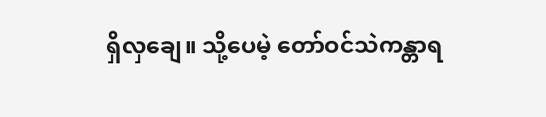ရှိလှချေ။ သို့ပေမဲ့ တော်ဝင်သဲကန္တာရ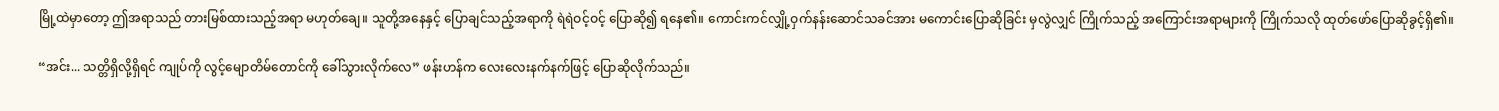မြို့ထဲမှာတော့ ဤအရာသည် တားမြစ်ထားသည့်အရာ မဟုတ်ချေ။ သူတို့အနေနှင့် ပြောချင်သည့်အရာကို ရဲရဲဝင့်ဝင့် ပြောဆို၍ ရနေ၏။ ကောင်းကင်လျှို့ဝှက်နန်းဆောင်သခင်အား မကောင်းပြောဆိုခြင်း မှလွဲလျှင် ကြိုက်သည့် အကြောင်းအရာများကို ကြိုက်သလို ထုတ်ဖော်ပြောဆိုခွင့်ရှိ၏။

“အင်း... သတ္တိရှိလို့ရှိရင် ကျုပ်ကို လွင့်မျောတိမ်တောင်ကို ခေါ်သွားလိုက်လေ” ဖန်းဟန်က လေးလေးနက်နက်ဖြင့် ပြောဆိုလိုက်သည်။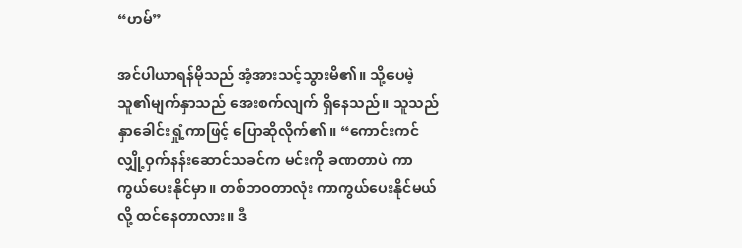“ဟမ်”

အင်ပါယာရန်မိုသည် အံ့အားသင့်သွားမိ၏။ သို့ပေမဲ့ သူ၏မျက်နှာသည် အေးစက်လျက် ရှိနေသည်။ သူသည် နှာခေါင်းရှုံ့ကာဖြင့် ပြောဆိုလိုက်၏။ “ကောင်းကင်လျှို့ဝှက်နန်းဆောင်သခင်က မင်းကို ခဏတာပဲ ကာကွယ်ပေးနိုင်မှာ။ တစ်ဘဝတာလုံး ကာကွယ်ပေးနိုင်မယ်လို့ ထင်နေတာလား။ ဒီ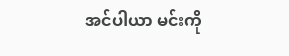အင်ပါယာ မင်းကို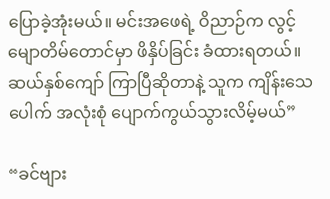ပြောခဲ့အုံးမယ်။ မင်းအဖေရဲ့ ဝိညာဉ်က လွင့်မျောတိမ်တောင်မှာ ဖိနှိပ်ခြင်း ခံထားရတယ်။ ဆယ်နှစ်ကျော် ကြာပြီဆိုတာနဲ့ သူက ကျိန်းသေပေါက် အလုံးစုံ ပျောက်ကွယ်သွားလိမ့်မယ်”

“ခင်ဗျား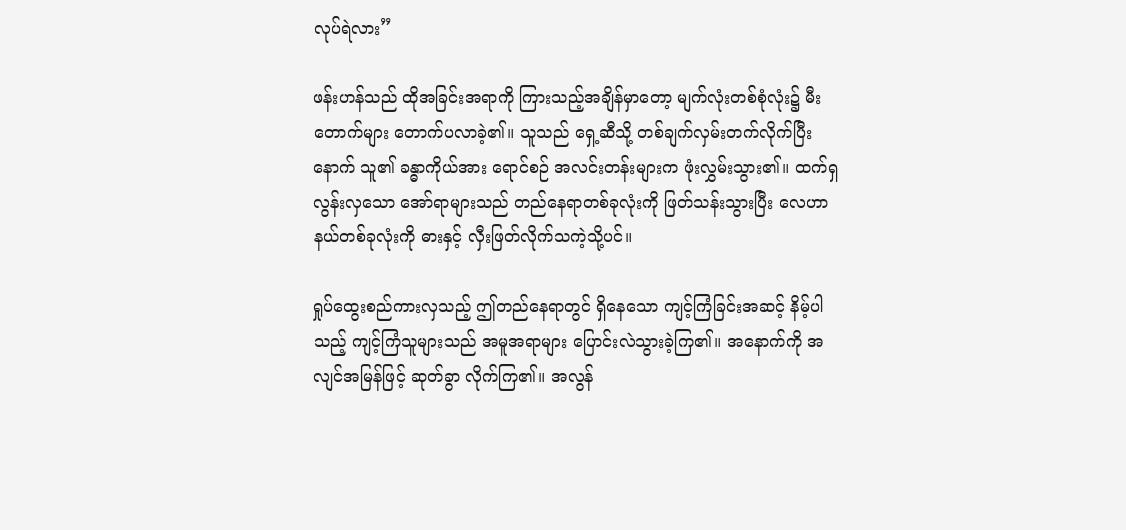လုပ်ရဲလား”

ဖန်းဟန်သည် ထိုအခြင်းအရာကို ကြားသည့်အချိန်မှာတော့ မျက်လုံးတစ်စုံလုံး၌ မီးတောက်များ တောက်ပလာခဲ့၏။ သူသည် ရှေ့ဆီသို့ တစ်ချက်လှမ်းတက်လိုက်ပြီးနောက် သူ၏ ခန္ဓာကိုယ်အား ရောင်စဉ် အလင်းတန်းများက ဖုံးလွှမ်းသွား၏။ ထက်ရှလွန်းလှသော အော်ရာများသည် တည်နေရာတစ်ခုလုံးကို ဖြတ်သန်းသွားပြီး လေဟာနယ်တစ်ခုလုံးကို ဓားနှင့် လှီးဖြတ်လိုက်သကဲ့သို့ပင်။

ရှုပ်ထွေးစည်ကားလှသည့် ဤတည်နေရာတွင် ရှိနေသော ကျင့်ကြံခြင်းအဆင့် နိမ့်ပါသည့် ကျင့်ကြံသူများသည် အမူအရာများ ပြောင်းလဲသွားခဲ့ကြ၏။ အနောက်ကို အလျင်အမြန်ဖြင့် ဆုတ်ခွာ လိုက်ကြ၏။ အလွန်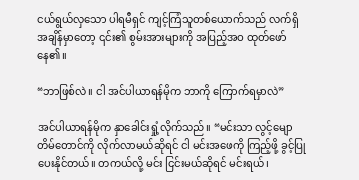ငယ်ရွယ်လှသော ပါရမီရှင် ကျင့်ကြံသူတစ်ယောက်သည် လက်ရှိအချိန်မှာတော့ ၎င်း၏ စွမ်းအားများကို အပြည့်အဝ ထုတ်ဖော်နေ၏။

“ဘာဖြစ်လဲ။ ငါ အင်ပါယာရန်မိုက ဘာကို ကြောက်ရမှာလဲ”

အင်ပါယာရန်မိုက နှာခေါင်းရှုံ့လိုက်သည်။ “မင်းသာ လွင့်မျောတိမ်တောင်ကို လိုက်လာမယ်ဆိုရင် ငါ မင်းအဖေကို ကြည့်ဖို့ ခွင့်ပြုပေးနိုင်တယ်။ တကယ်လို့ မင်း ငြင်းမယ်ဆိုရင် မင်းရယ်၊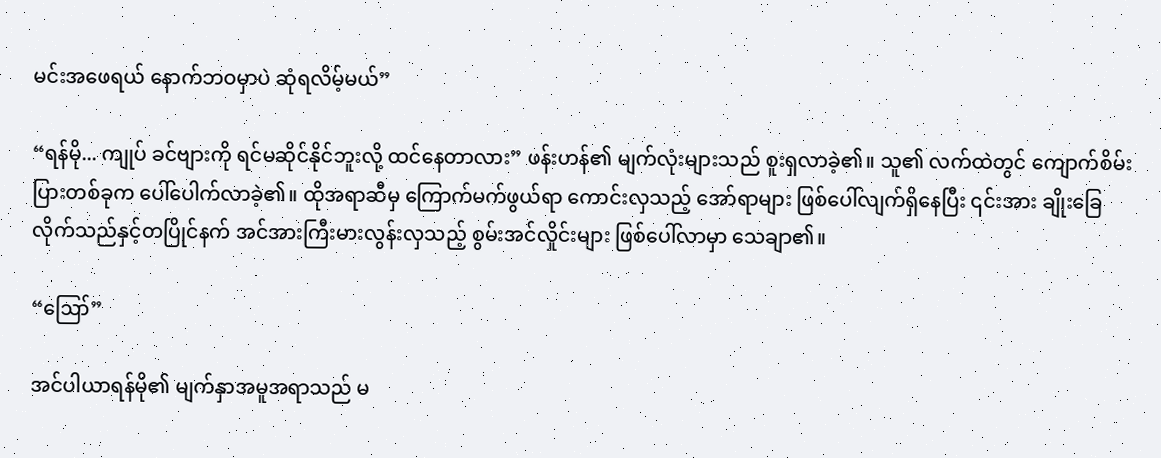မင်းအဖေရယ် နောက်ဘဝမှာပဲ ဆုံရလိမ့်မယ်”

“ရန်မို... ကျုပ် ခင်ဗျားကို ရင်မဆိုင်နိုင်ဘူးလို့ ထင်နေတာလား” ဖန်းဟန်၏ မျက်လုံးများသည် စူးရှလာခဲ့၏။ သူ၏ လက်ထဲတွင် ကျောက်စိမ်းပြားတစ်ခုက ပေါ်ပေါက်လာခဲ့၏။ ထိုအရာဆီမှ ကြောက်မက်ဖွယ်ရာ ကောင်းလှသည့်‌ အော်ရာများ ဖြစ်ပေါ်လျက်ရှိနေပြီး ၎င်းအား ချိုးခြေလိုက်သည်နှင့်တပြိုင်နက် အင်အားကြီးမားလွန်းလှသည့် စွမ်းအင်လှိုင်းများ ဖြစ်ပေါ်လာမှာ သေချာ၏။

“ဪ”

အင်ပါယာရန်မို၏ မျက်နှာအမူအရာသည် မ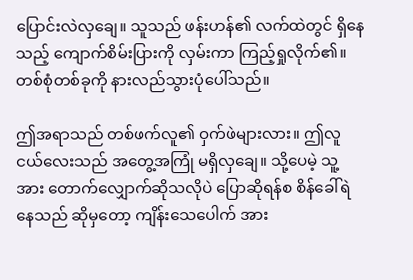ပြောင်းလဲလှချေ။ သူသည် ဖန်းဟန်၏ လက်ထဲတွင် ရှိနေသည့် ကျောက်စိမ်းပြားကို လှမ်းကာ ကြည့်ရှုလိုက်၏။ တစ်စုံတစ်ခုကို နားလည်သွားပုံပေါ်သည်။

ဤအရာသည် တစ်ဖက်လူ၏ ဝှက်ဖဲများလား။ ဤလူငယ်လေးသည် အတွေ့အကြုံ မရှိလှချေ။ သို့ပေမဲ့ သူ့အား တောက်လျှောက်ဆိုသလိုပဲ ပြောဆိုရန်စ စိန်ခေါ်ရဲနေသည် ဆိုမှတော့ ကျိန်းသေပေါက် အား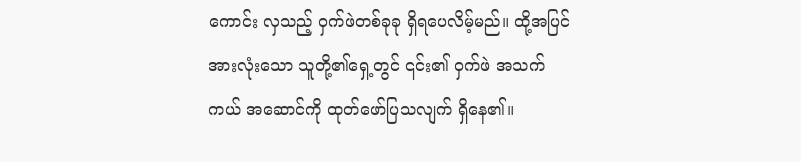ကောင်း လှသည့် ဝှက်ဖဲတစ်ခုခု ရှိရပေလိမ့်မည်။ ထို့အပြင် အားလုံးသော သူတို့၏ရှေ့တွင် ၎င်း၏ ဝှက်ဖဲ အသက်ကယ် အဆောင်ကို ထုတ်ဖော်ပြသလျက် ရှိနေ၏။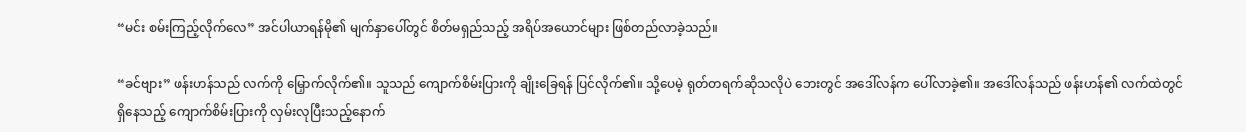“မင်း စမ်းကြည့်လိုက်လေ” အင်ပါယာရန်မို၏ မျက်နှာပေါ်တွင် စိတ်မရှည်သည့် အရိပ်အယောင်များ ဖြစ်တည်လာခဲ့သည်။

“ခင်ဗျား” ဖန်းဟန်သည် လက်ကို မြှောက်လိုက်၏။ သူသည် ကျောက်စိမ်းပြားကို ချိုးခြေရန် ပြင်လိုက်၏။ သို့ပေမဲ့ ရုတ်တရက်ဆိုသလိုပဲ ဘေးတွင် အဒေါ်လန်က ပေါ်လာခဲ့၏။ အဒေါ်လန်သည် ဖန်းဟန်၏ လက်ထဲတွင် ရှိနေသည့် ကျောက်စိမ်းပြားကို လှမ်းလုပြီးသည့်နောက်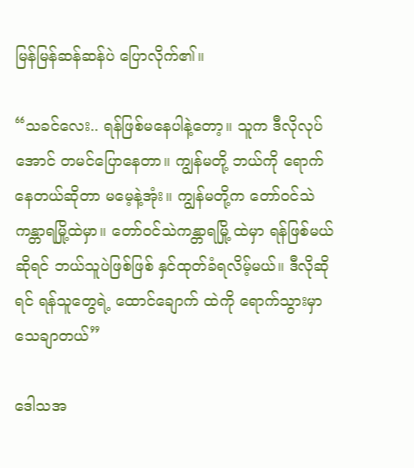မြန်မြန်ဆန်ဆန်ပဲ ပြောလိုက်၏။

“သခင်လေး.. ရန်ဖြစ်မနေပါနဲ့တော့။ သူက ဒီလိုလုပ်အောင် တမင်ပြောနေတာ။ ကျွန်မတို့ ဘယ်ကို ရောက်နေတယ်ဆိုတာ မမေ့နဲ့အုံး။ ကျွန်မတို့က တော်ဝင်သဲကန္တာရမြို့ထဲမှာ။ တော်ဝင်သဲကန္တာရမြို့ ထဲမှာ ရန်ဖြစ်မယ်ဆိုရင် ဘယ်သူပဲဖြစ်ဖြစ် နှင်ထုတ်ခံရလိမ့်မယ်။ ဒီလိုဆိုရင် ရန်သူတွေရဲ့ ထောင်ချောက် ထဲကို ရောက်သွားမှာ သေချာတယ်”

ဒေါသအ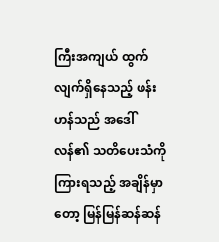ကြီးအကျယ် ထွက်လျက်ရှိနေသည့် ဖန်းဟန်သည် အဒေါ်လန်၏ သတိပေးသံကို ကြားရသည့် အချိန်မှာတော့ မြန်မြန်ဆန်ဆန်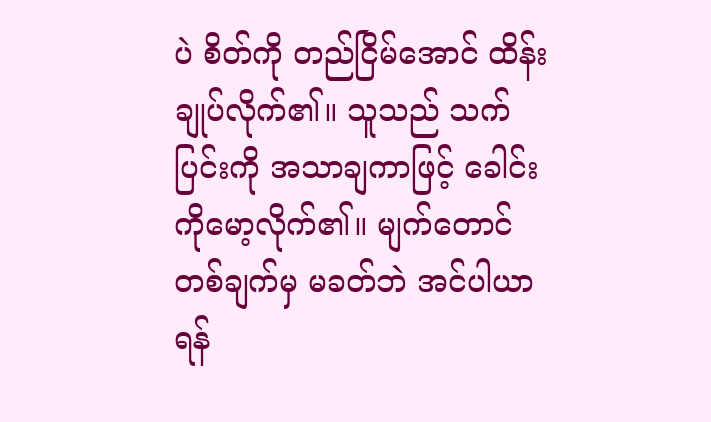ပဲ စိတ်ကို တည်ငြိမ်အောင် ထိန်းချုပ်လိုက်၏။ သူသည် သက်ပြင်းကို အသာချကာဖြင့် ခေါင်းကိုမော့လိုက်၏။ မျက်တောင်တစ်ချက်မှ မခတ်ဘဲ အင်ပါယာရန်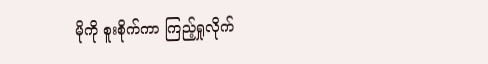မိုကို စူးစိုက်ကာ ကြည့်ရှုလိုက်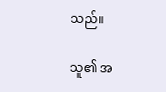သည်။

သူ၏ အ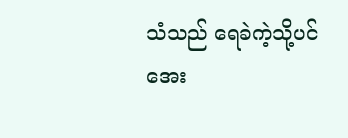သံသည် ရေခဲကဲ့သို့ပင် အေး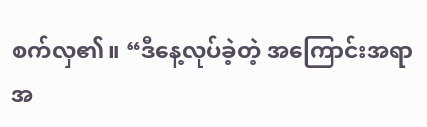စက်လှ၏။ “ဒီနေ့လုပ်ခဲ့တဲ့ အကြောင်းအရာအ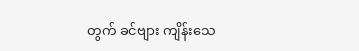တွက် ခင်ဗျား ကျိန်းသေ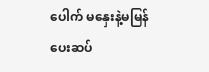ပေါက် မနှေးနဲ့မမြန် ပေးဆပ်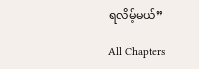ရလိမ့်မယ်”

All Chapters